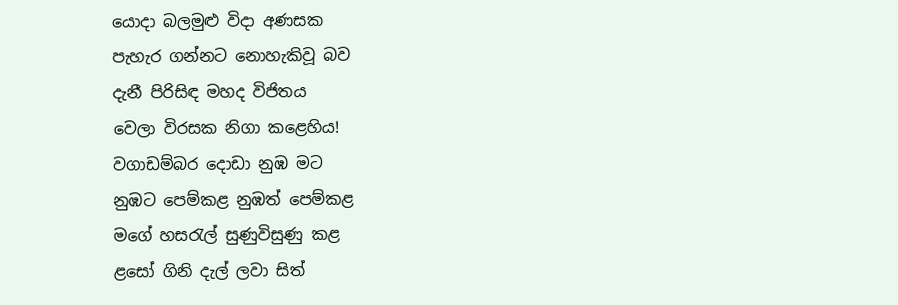යොදා බලමුළු විදා අණසක
පැහැර ගන්නට නොහැකිවූ බව
දැනී පිරිසිඳ මහද විජිතය
වෙලා විරසක නිගා කළෙහිය!
වගාඩම්බර දොඩා නුඹ මට
නුඹට පෙම්කළ නුඹත් පෙම්කළ
මගේ හසරැල් සුණුවිසුණු කළ
ළසෝ ගිනි දැල් ලවා සිත්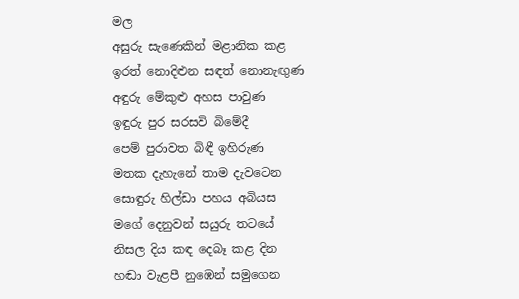මල
අසුරු සැණෙකින් මළානික කළ
ඉරත් නොදිළුන සඳත් නොනැඟුණ
අඳුරු මේකුළු අහස පාවුණ
ඉඳුරු පුර සරසවි බිමේදී
පෙම් පුරාවත බිඳී ඉහිරුණ
මතක දැහැනේ තාම දැවටෙන
සොඳුරු හිල්ඩා පහය අබියස
මගේ දෙනුවන් සයුරු තටයේ
නිසල දිය කඳ දෙබෑ කළ දින
හඬා වැළපී නුඹෙන් සමුගෙන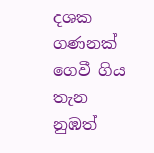දශක ගණනක් ගෙවී ගිය තැන
නුඹත්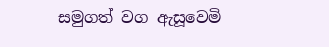සමුගත් වග ඇසූවෙමි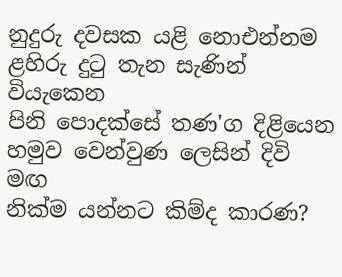නුදුරු දවසක යළි නොඑන්නම
ළහිරු දුටු තැන සැණින් වියැකෙන
පිනි පොදක්සේ තණ'ග දිළියෙන
හමුව වෙන්වුණ ලෙසින් දිවි මඟ
නික්ම යන්නට කිම්ද කාරණ?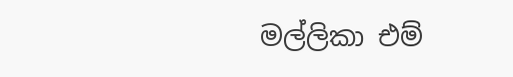මල්ලිකා එම්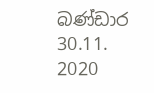බණ්ඩාර
30.11. 2020